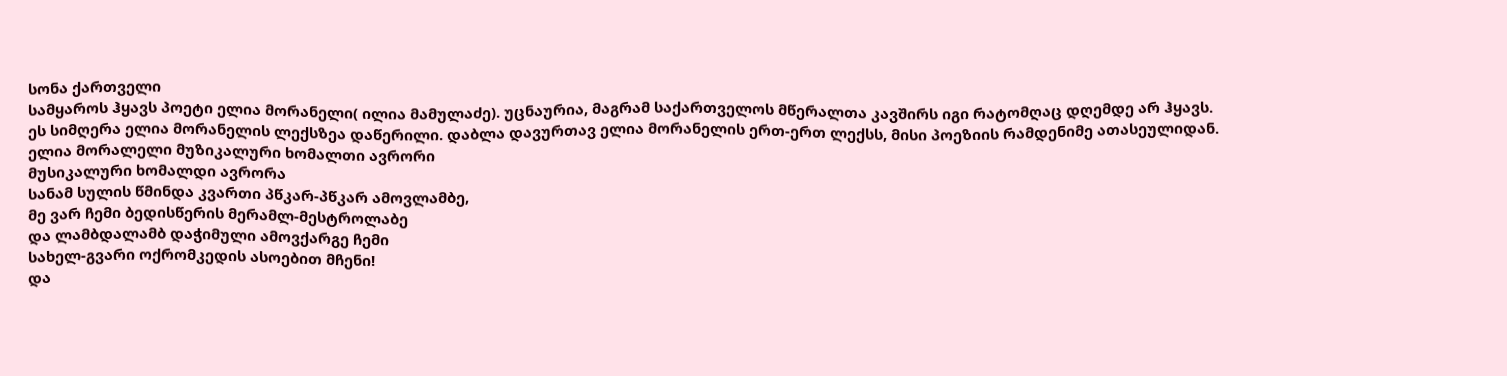სონა ქართველი
სამყაროს ჰყავს პოეტი ელია მორანელი( ილია მამულაძე). უცნაურია, მაგრამ საქართველოს მწერალთა კავშირს იგი რატომღაც დღემდე არ ჰყავს.
ეს სიმღერა ელია მორანელის ლექსზეა დაწერილი. დაბლა დავურთავ ელია მორანელის ერთ-ერთ ლექსს, მისი პოეზიის რამდენიმე ათასეულიდან.
ელია მორალელი მუზიკალური ხომალთი ავრორი
მუსიკალური ხომალდი ავრორა
სანამ სულის წმინდა კვართი პწკარ-პწკარ ამოვლამბე,
მე ვარ ჩემი ბედისწერის მერამლ-მესტროლაბე
და ლამბდალამბ დაჭიმული ამოვქარგე ჩემი
სახელ-გვარი ოქრომკედის ასოებით მჩენი!
და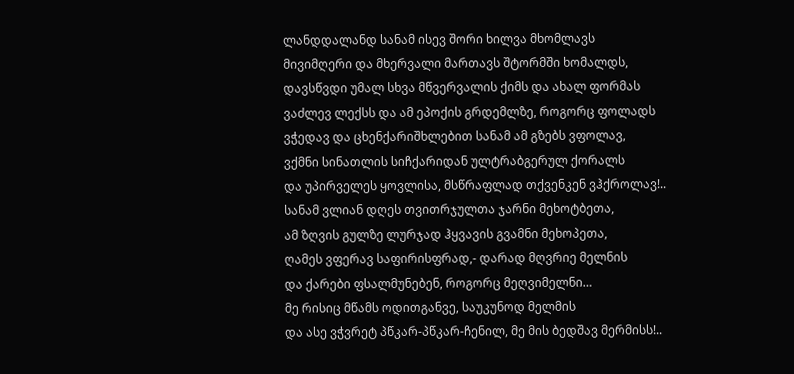ლანდდალანდ სანამ ისევ შორი ხილვა მხომლავს
მივიმღერი და მხერვალი მართავს შტორმში ხომალდს,
დავსწვდი უმალ სხვა მწვერვალის ქიმს და ახალ ფორმას
ვაძლევ ლექსს და ამ ეპოქის გრდემლზე, როგორც ფოლადს
ვჭედავ და ცხენქარიშხლებით სანამ ამ გზებს ვფოლავ,
ვქმნი სინათლის სიჩქარიდან ულტრაბგერულ ქორალს
და უპირველეს ყოვლისა, მსწრაფლად თქვენკენ ვჰქროლავ!..
სანამ ვლიან დღეს თვითრჯულთა ჯარნი მეხოტბეთა,
ამ ზღვის გულზე ლურჯად ჰყვავის გვამნი მეხოპეთა,
ღამეს ვფერავ საფირისფრად,- დარად მღვრიე მელნის
და ქარები ფსალმუნებენ, როგორც მეღვიმელნი…
მე რისიც მწამს ოდითგანვე, საუკუნოდ მელმის
და ასე ვჭვრეტ პწკარ-პწკარ-ჩენილ, მე მის ბედშავ მერმისს!..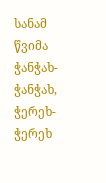სანამ წვიმა ჭანჭახ-ჭანჭახ, ჭერეხ-ჭერეხ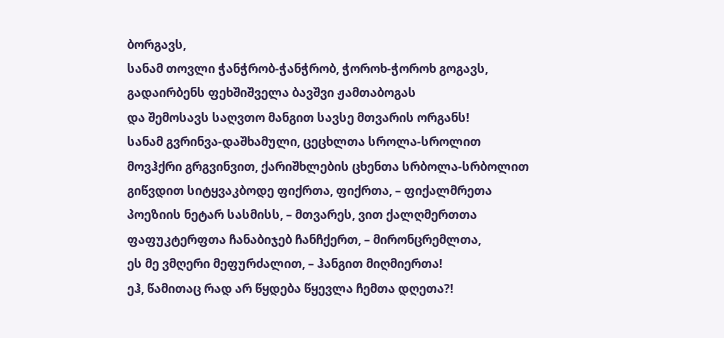ბორგავს,
სანამ თოვლი ჭანჭრობ-ჭანჭრობ, ჭოროხ-ჭოროხ გოგავს,
გადაირბენს ფეხშიშველა ბავშვი ჟამთაბოგას
და შემოსავს საღვთო მანგით სავსე მთვარის ორგანს!
სანამ გვრინვა-დაშხამული, ცეცხლთა სროლა-სროლით
მოვჰქრი გრგვინვით, ქარიშხლების ცხენთა სრბოლა-სრბოლით
გიწვდით სიტყვაკბოდე ფიქრთა, ფიქრთა, – ფიქალმრეთა
პოეზიის ნეტარ სასმისს, – მთვარეს, ვით ქალღმერთთა
ფაფუკტერფთა ჩანაბიჯებ ჩანჩქერთ, – მირონცრემლთა,
ეს მე ვმღერი მეფურძალით, – ჰანგით მიღმიერთა!
ეჰ, წამითაც რად არ წყდება წყევლა ჩემთა დღეთა?!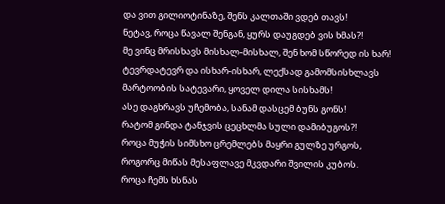და ვით გილიოტინაზე, შენს კალთაში ვდებ თავს!
ნეტავ, როცა წავალ შენგან, ყურს დაუგდებ ვის ხმას?!
მე ვინც მრისხავს მისხალ-მისხალ, შენ ხომ სწორედ ის ხარ!
ტევრდატევრ და ისხარ-ისხარ, ლექსად გამომსისხლავს
მარტოობის სატევარი, ყოველ დილა სისხამს!
ასე დაგხრავს უჩემობა, სანამ დასცემ ბუნს გონს!
რატომ გინდა ტანჯვის ცეცხლმა სული დამიბუგოს?!
როცა მუჭის სიმსხო ცრემლებს მაყრი გულზე ურგოს,
როგორც მიწას მესაფლავე მკვდარი შვილის კუბოს.
როცა ჩემს ხსნას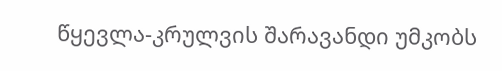წყევლა-კრულვის შარავანდი უმკობს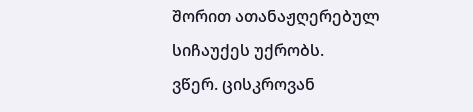შორით ათანაჟღერებულ სიჩაუქეს უქრობს.
ვწერ. ცისკროვან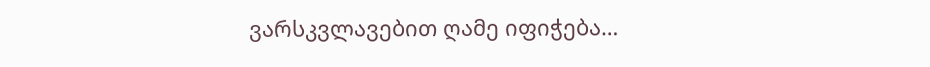ვარსკვლავებით ღამე იფიჭება…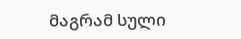მაგრამ სული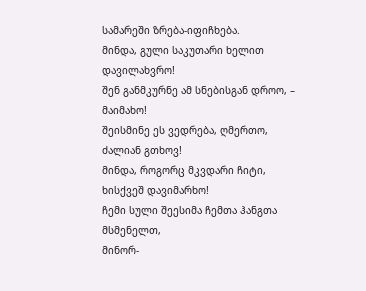სამარეში ზრება-იფიჩხება.
მინდა, გული საკუთარი ხელით დავილახვრო!
შენ განმკურნე ამ სნებისგან დროო, – მაიმახო!
შეისმინე ეს ვედრება, ღმერთო, ძალიან გთხოვ!
მინდა, როგორც მკვდარი ჩიტი, ხისქვეშ დავიმარხო!
ჩემი სული შეესიმა ჩემთა ჰანგთა მსმენელთ,
მინორ-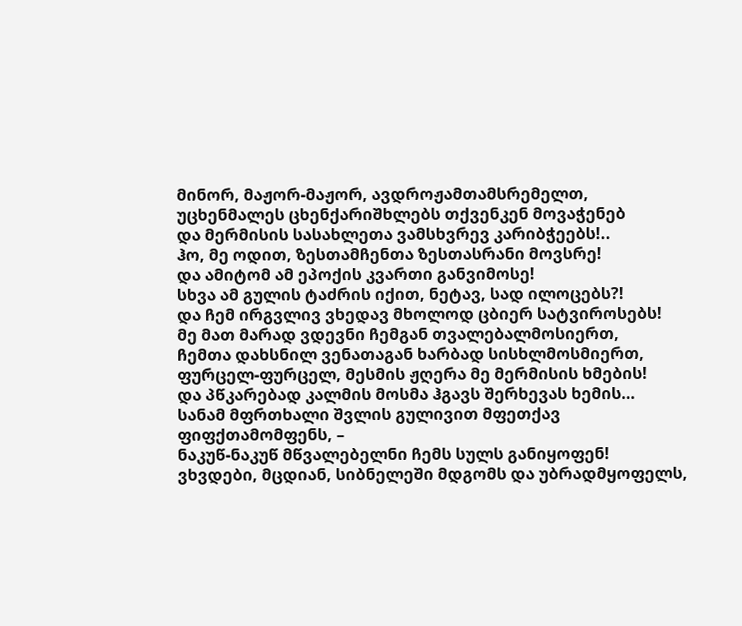მინორ, მაჟორ-მაჟორ, ავდროჟამთამსრემელთ,
უცხენმალეს ცხენქარიშხლებს თქვენკენ მოვაჭენებ
და მერმისის სასახლეთა ვამსხვრევ კარიბჭეებს!..
ჰო, მე ოდით, ზესთამჩენთა ზესთასრანი მოვსრე!
და ამიტომ ამ ეპოქის კვართი განვიმოსე!
სხვა ამ გულის ტაძრის იქით, ნეტავ, სად ილოცებს?!
და ჩემ ირგვლივ ვხედავ მხოლოდ ცბიერ სატვიროსებს!
მე მათ მარად ვდევნი ჩემგან თვალებალმოსიერთ,
ჩემთა დახსნილ ვენათაგან ხარბად სისხლმოსმიერთ,
ფურცელ-ფურცელ, მესმის ჟღერა მე მერმისის ხმების!
და პწკარებად კალმის მოსმა ჰგავს შერხევას ხემის…
სანამ მფრთხალი შვლის გულივით მფეთქავ ფიფქთამომფენს, –
ნაკუწ-ნაკუწ მწვალებელნი ჩემს სულს განიყოფენ!
ვხვდები, მცდიან, სიბნელეში მდგომს და უბრადმყოფელს,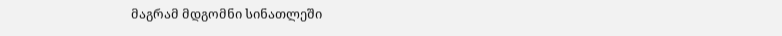მაგრამ მდგომნი სინათლეში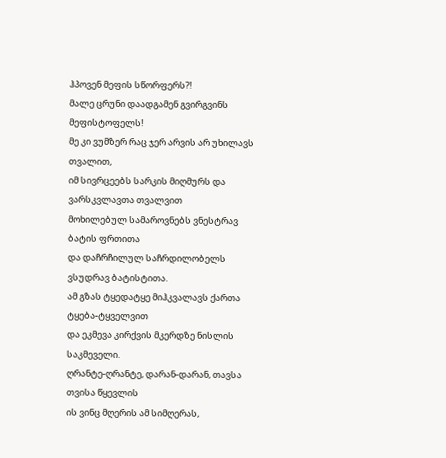ჰპოვენ მეფის სწორფერს?!
მალე ცრუნი დაადგამენ გვირგვინს მეფისტოფელს!
მე კი ვუმზერ რაც ჯერ არვის არ უხილავს თვალით,
იმ სივრცეებს სარკის მიღმურს და ვარსკვლავთა თვალვით
მოხილებულ სამაროვნებს ვნესტრავ ბატის ფრთითა
და დაჩრჩილულ საჩრდილობელს ვსუდრავ ბატისტითა.
ამ გზას ტყედატყე მიჰკვალავს ქართა ტყება-ტყველვით
და ეკმევა კირქვის მკერდზე ნისლის საკმეველი.
ღრანტე-ღრანტე, დარან-დარან, თავსა თვისა წყევლის
ის ვინც მღერის ამ სიმღერას,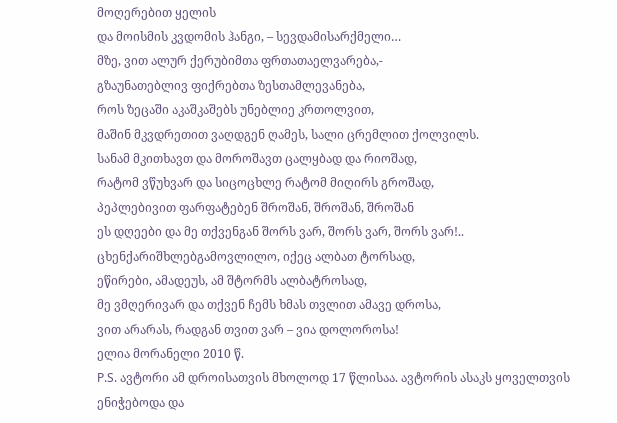მოღერებით ყელის
და მოისმის კვდომის ჰანგი, – სევდამისარქმელი…
მზე, ვით ალურ ქერუბიმთა ფრთათაელვარება,-
გზაუნათებლივ ფიქრებთა ზესთამლევანება,
როს ზეცაში აკაშკაშებს უნებლიე კრთოლვით,
მაშინ მკვდრეთით ვაღდგენ ღამეს, სალი ცრემლით ქოლვილს.
სანამ მკითხავთ და მოროშავთ ცალყბად და რიოშად,
რატომ ვწუხვარ და სიცოცხლე რატომ მიღირს გროშად,
პეპლებივით ფარფატებენ შროშან, შროშან, შროშან
ეს დღეები და მე თქვენგან შორს ვარ, შორს ვარ, შორს ვარ!..
ცხენქარიშხლებგამოვლილო, იქეც ალბათ ტორსად,
ეწირები, ამადეუს, ამ შტორმს ალბატროსად,
მე ვმღერივარ და თქვენ ჩემს ხმას თვლით ამავე დროსა,
ვით არარას, რადგან თვით ვარ – ვია დოლოროსა!
ელია მორანელი 2010 წ.
P.S. ავტორი ამ დროისათვის მხოლოდ 17 წლისაა. ავტორის ასაკს ყოველთვის ენიჭებოდა და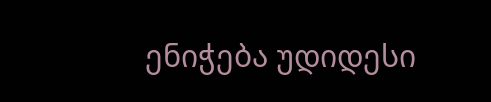ენიჭება უდიდესი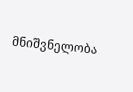მნიშვნელობა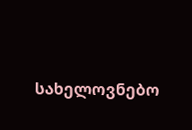სახელოვნებო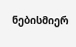ნებისმიერ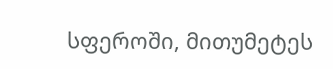სფეროში, მითუმეტეს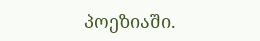პოეზიაში.